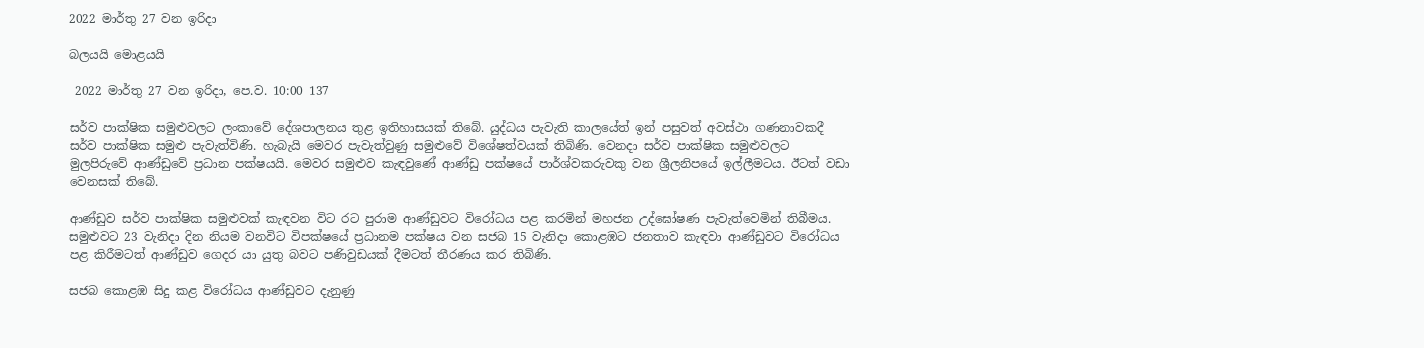2022 මාර්තු 27 වන ඉරිදා

බලයයි මොළයයි

 2022 මාර්තු 27 වන ඉරිදා, පෙ.ව. 10:00 137

සර්ව පාක්ෂික සමුළුවලට ලංකාවේ දේශපාලනය තුළ ඉතිහාසයක් තිබේ. යුද්ධය පැවැති කාලයේත් ඉන් පසුවත් අවස්ථා ගණනාවකදී සර්ව පාක්ෂික සමුළු පැවැත්විණි. හැබැයි මෙවර පැවැත්වුණු සමුළුවේ විශේෂත්වයක් තිබිණි. වෙනදා සර්ව පාක්ෂික සමුළුවලට මුලපිරුවේ ආණ්ඩුවේ ප්‍රධාන පක්ෂයයි. මෙවර සමුළුව කැඳවුණේ ආණ්ඩු පක්ෂයේ පාර්ශ්වකරුවකු වන ශ්‍රීලනිපයේ ඉල්ලීමටය. ඊටත් වඩා වෙනසක් තිබේ.

ආණ්ඩුව සර්ව පාක්ෂික සමුළුවක් කැඳවන විට රට පුරාම ආණ්ඩුවට විරෝධය පළ කරමින් මහජන උද්ඝෝෂණ පැවැත්වෙමින් තිබීමය. සමුළුවට 23 වැනිදා දින නියම වනවිට විපක්ෂයේ ප්‍රධානම පක්ෂය වන සජබ 15 වැනිදා කොළඹට ජනතාව කැඳවා ආණ්ඩුවට විරෝධය පළ කිරීමටත් ආණ්ඩුව ගෙදර යා යුතු බවට පණිවුඩයක් දීමටත් තීරණය කර තිබිණි.

සජබ කොළඹ සිදු කළ විරෝධය ආණ්ඩුවට දැනුණු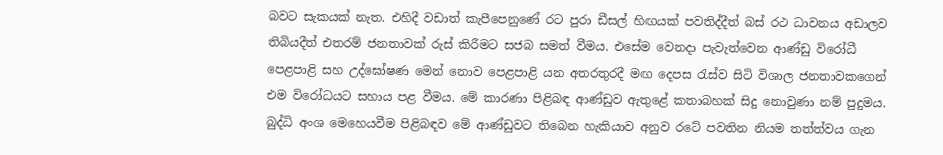බවට සැකයක් නැත. එහිදී වඩාත් කැපීපෙනුණේ රට පුරා ඩීසල් හිඟයක් පවතිද්දීත් බස් රථ ධාවනය අඩාලව තිබියදීත් එතරම් ජනතාවක් රුස් කිරීමට සජබ සමත් වීමය. එසේම වෙනදා පැවැත්වෙන ආණ්ඩු විරෝධී පෙළපාළි සහ උද්ඝෝෂණ මෙන් නොව පෙළපාළි යන අතරතුරදී මඟ දෙපස රැස්ව සිටි විශාල ජනතාවකගෙන් එම විරෝධයට සහාය පළ වීමය. මේ කාරණා පිළිබඳ ආණ්ඩුව ඇතුළේ කතාබහක් සිදු නොවුණා නම් පුදුමය. බුද්ධි අංශ මෙහෙයවීම පිළිබඳව මේ ආණ්ඩුවට තිබෙන හැකියාව අනුව රටේ පවතින නියම තත්ත්වය ගැන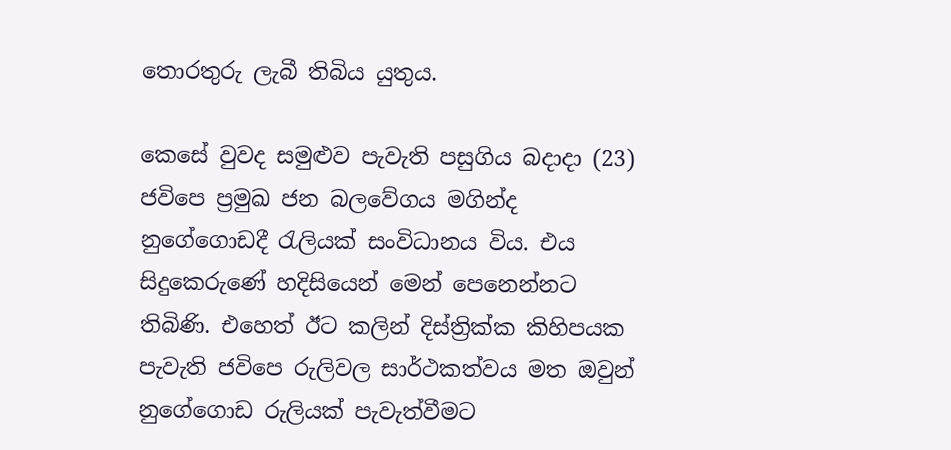තොරතුරු ලැබී තිබිය යුතුය.

කෙසේ වුවද සමුළුව පැවැති පසුගිය බදාදා (23) ජවිපෙ ප්‍රමුඛ ජන බලවේගය මගින්ද නුගේගොඩදී රැලියක් සංවිධානය විය. එය සිදුකෙරුණේ හදිසියෙන් මෙන් පෙනෙන්නට තිබිණි. එහෙත් ඊට කලින් දිස්ත්‍රික්ක කිහිපයක පැවැති ජවිපෙ රුලිවල සාර්ථකත්වය මත ඔවුන් නුගේගොඩ රුලියක් පැවැත්වීමට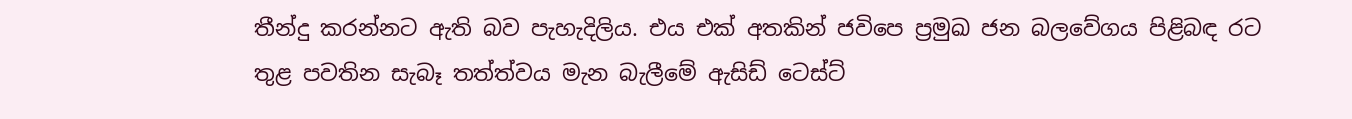තීන්දු කරන්නට ඇති බව පැහැදිලිය. එය එක් අතකින් ජවිපෙ ප්‍රමුඛ ජන බලවේගය පිළිබඳ රට තුළ පවතින සැබෑ තත්ත්වය මැන බැලීමේ ඇසිඩ් ටෙස්ට්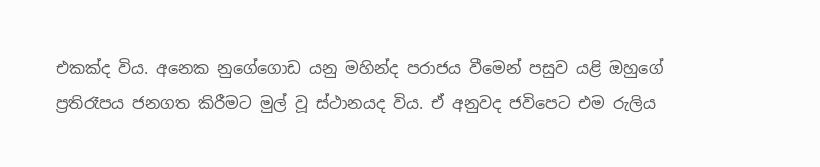එකක්ද විය. අනෙක නුගේගොඩ යනු මහින්ද පරාජය වීමෙන් පසුව යළි ඔහුගේ ප්‍රතිරෑපය ජනගත කිරීමට මුල් වූ ස්ථානයද විය. ඒ අනුවද ජවිපෙට එම රුලිය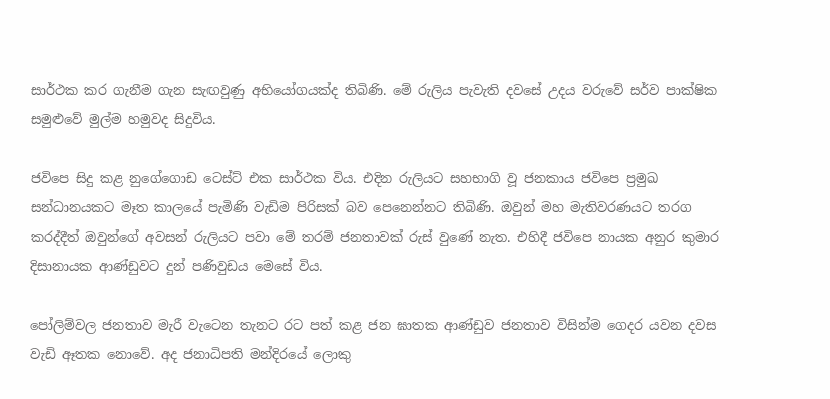සාර්ථක කර ගැනීම ගැන සැඟවුණු අභියෝගයක්ද තිබිණි. මේ රුලිය පැවැති දවසේ උදය වරුවේ සර්ව පාක්ෂික සමුළුවේ මුල්ම හමුවද සිදුවිය.

ජවිපෙ සිදු කළ නුගේගොඩ ටෙස්ට් එක සාර්ථක විය. එදින රුලියට සහභාගි වූ ජනකාය ජවිපෙ ප්‍රමුඛ සන්ධානයකට මෑත කාලයේ පැමිණි වැඩිම පිරිසක් බව පෙනෙන්නට තිබිණි. ඔවුන් මහ මැතිවරණයට තරග කරද්දීත් ඔවුන්ගේ අවසන් රුලියට පවා මේ තරම් ජනතාවක් රුස් වුණේ නැත. එහිදී ජවිපෙ නායක අනුර කුමාර දිසානායක ආණ්ඩුවට දුන් පණිවුඩය මෙසේ විය.

පෝලිම්වල ජනතාව මැරී වැටෙන තැනට රට පත් කළ ජන ඝාතක ආණ්ඩුව ජනතාව විසින්ම ගෙදර යවන දවස වැඩි ඈතක නොවේ. අද ජනාධිපති මන්දිරයේ ලොකු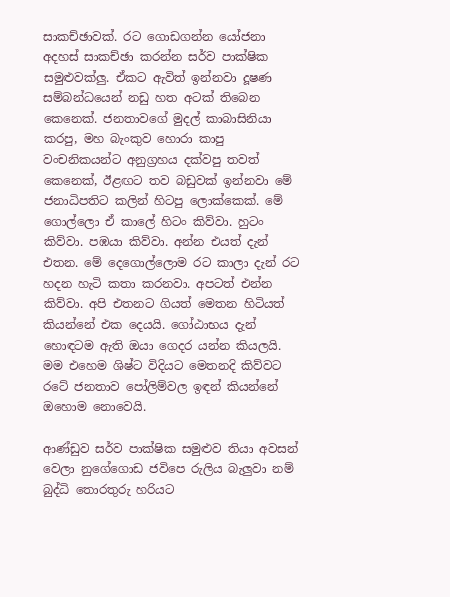සාකච්ඡාවක්. රට ගොඩගන්න යෝජනා අදහස් සාකච්ඡා කරන්න සර්ව පාක්ෂික සමුළුවක්ලු. ඒකට ඇවිත් ඉන්නවා දූෂණ සම්බන්ධයෙන් නඩු හත අටක් තිබෙන කෙනෙක්. ජනතාවගේ මුදල් කාබාසිනියා කරපු, මහ බැංකුව හොරා කාපු වංචනිකයන්ට අනුග්‍රහය දක්වපු තවත් කෙනෙක්, ඊළඟට තව බඩුවක් ඉන්නවා මේ ජනාධිපතිට කලින් හිටපු ලොක්කෙක්. මේ ගොල්ලො ඒ කාලේ හිටං කිව්වා. හුටං කිව්වා. පඹයා කිව්වා. අන්න එයත් දැන් එතන. මේ දෙගොල්ලොම රට කාලා දැන් රට හදන හැටි කතා කරනවා. අපටත් එන්න කිව්වා. අපි එතනට ගියත් මෙතන හිටියත් කියන්නේ එක දෙයයි. ගෝඨාභය දැන් හොඳටම ඇති ඔයා ගෙදර යන්න කියලයි. මම එහෙම ශිෂ්ට විදියට මෙතනදි කිව්වට රටේ ජනතාව පෝලිම්වල ඉඳන් කියන්නේ ඔහොම නොවෙයි.

ආණ්ඩුව සර්ව පාක්ෂික සමුළුව තියා අවසන් වෙලා නුගේගොඩ ජවිපෙ රුලිය බැලුවා නම් බුද්ධි තොරතුරු හරියට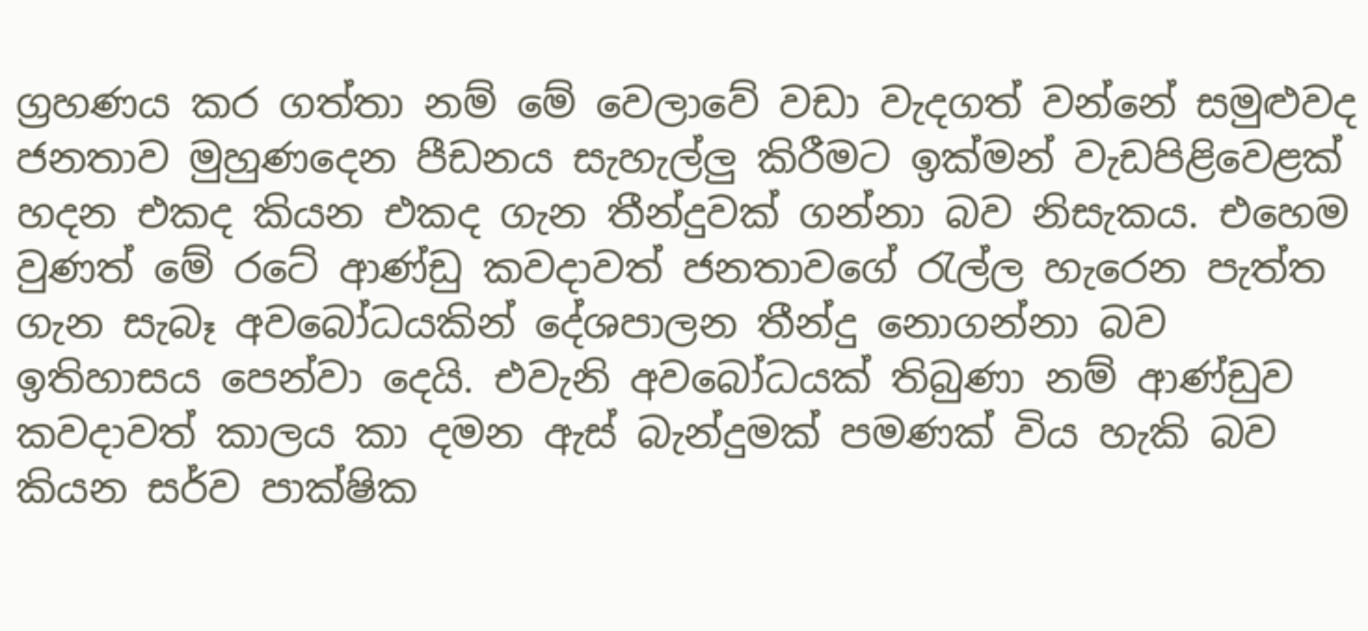ග්‍රහණය කර ගත්තා නම් මේ වෙලාවේ වඩා වැදගත් වන්නේ සමුළුවද ජනතාව මුහුණදෙන පීඩනය සැහැල්ලු කිරීමට ඉක්මන් වැඩපිළිවෙළක් හදන එකද කියන එකද ගැන තීන්දුවක් ගන්නා බව නිසැකය. එහෙම වුණත් මේ රටේ ආණ්ඩු කවදාවත් ජනතාවගේ රැල්ල හැරෙන පැත්ත ගැන සැබෑ අවබෝධයකින් දේශපාලන තීන්දු නොගන්නා බව ඉතිහාසය පෙන්වා දෙයි. එවැනි අවබෝධයක් තිබුණා නම් ආණ්ඩුව කවදාවත් කාලය කා දමන ඇස් බැන්දුමක් පමණක් විය හැකි බව කියන සර්ව පාක්ෂික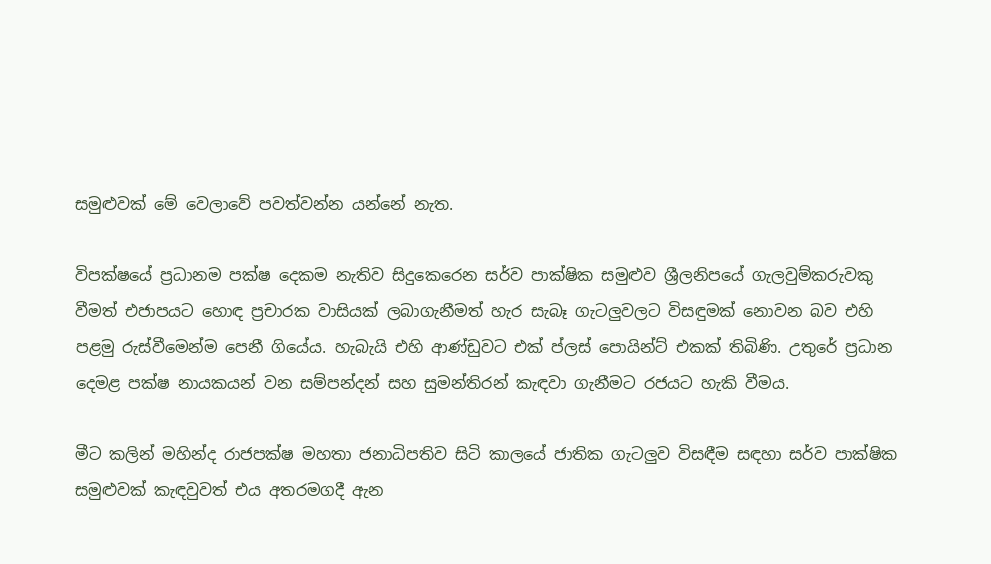සමුළුවක් මේ වෙලාවේ පවත්වන්න යන්නේ නැත.

විපක්ෂයේ ප්‍රධානම පක්ෂ දෙකම නැතිව සිදුකෙරෙන සර්ව පාක්ෂික සමුළුව ශ්‍රීලනිපයේ ගැලවුම්කරුවකු වීමත් එජාපයට හොඳ ප්‍රචාරක වාසියක් ලබාගැනීමත් හැර සැබෑ ගැටලුවලට විසඳුමක් නොවන බව එහි පළමු රුස්වීමෙන්ම පෙනී ගියේය. හැබැයි එහි ආණ්ඩුවට එක් ප්ලස් පොයින්ට් එකක් තිබිණි. උතුරේ ප්‍රධාන දෙමළ පක්ෂ නායකයන් වන සම්පන්දන් සහ සුමන්තිරන් කැඳවා ගැනීමට රජයට හැකි වීමය.

මීට කලින් මහින්ද රාජපක්ෂ මහතා ජනාධිපතිව සිටි කාලයේ ජාතික ගැටලුව විසඳීම සඳහා සර්ව පාක්ෂික සමුළුවක් කැඳවුවත් එය අතරමගදී ඇන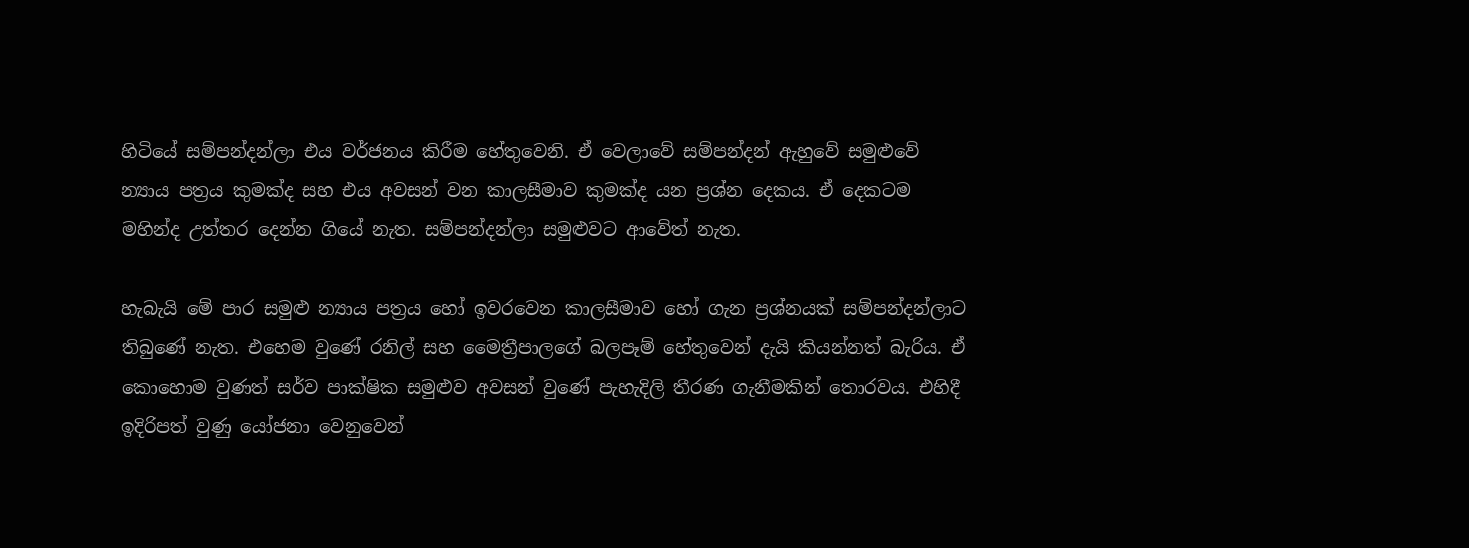හිටියේ සම්පන්දන්ලා එය වර්ජනය කිරීම හේතුවෙනි. ඒ වෙලාවේ සම්පන්දන් ඇහුවේ සමුළුවේ න්‍යාය පත්‍රය කුමක්ද සහ එය අවසන් වන කාලසීමාව කුමක්ද යන ප්‍රශ්න දෙකය. ඒ දෙකටම මහින්ද උත්තර දෙන්න ගියේ නැත. සම්පන්දන්ලා සමුළුවට ආවේත් නැත.

හැබැයි මේ පාර සමුළු න්‍යාය පත්‍රය හෝ ඉවරවෙන කාලසීමාව හෝ ගැන ප්‍රශ්නයක් සම්පන්දන්ලාට තිබුණේ නැත. එහෙම වුණේ රනිල් සහ මෛත්‍රීපාලගේ බලපෑම් හේතුවෙන් දැයි කියන්නත් බැරිය. ඒ කොහොම වුණත් සර්ව පාක්ෂික සමුළුව අවසන් වුණේ පැහැදිලි තීරණ ගැනීමකින් තොරවය. එහිදී ඉදිරිපත් වුණු යෝජනා වෙනුවෙන්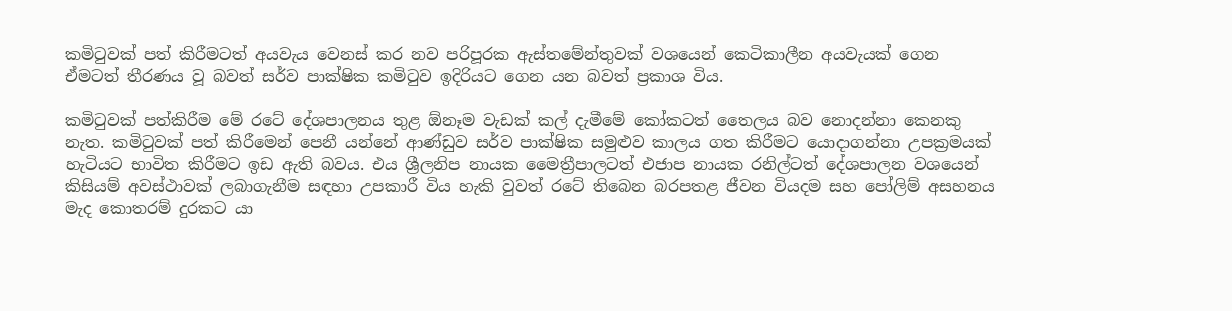කමිටුවක් පත් කිරීමටත් අයවැය වෙනස් කර නව පරිපූරක ඇස්තමේන්තුවක් වශයෙන් කෙටිකාලීන අයවැයක් ගෙන ඒමටත් තීරණය වූ බවත් සර්ව පාක්ෂික කමිටුව ඉදිරියට ගෙන යන බවත් ප්‍රකාශ විය.

කමිටුවක් පත්කිරීම මේ රටේ දේශපාලනය තුළ ඕනෑම වැඩක් කල් දැමීමේ කෝකටත් තෛලය බව නොදන්නා කෙනකු නැත. කමිටුවක් පත් කිරීමෙන් පෙනී යන්නේ ආණ්ඩුව සර්ව පාක්ෂික සමුළුව කාලය ගත කිරීමට යොදාගන්නා උපක්‍රමයක් හැටියට භාවිත කිරීමට ඉඩ ඇති බවය. එය ශ්‍රීලනිප නායක මෛත්‍රීපාලටත් එජාප නායක රනිල්ටත් දේශපාලන වශයෙන් කිසියම් අවස්ථාවක් ලබාගැනීම සඳහා උපකාරී විය හැකි වුවත් රටේ තිබෙන බරපතළ ජීවන වියදම සහ පෝලිම් අසහනය මැද කොතරම් දුරකට යා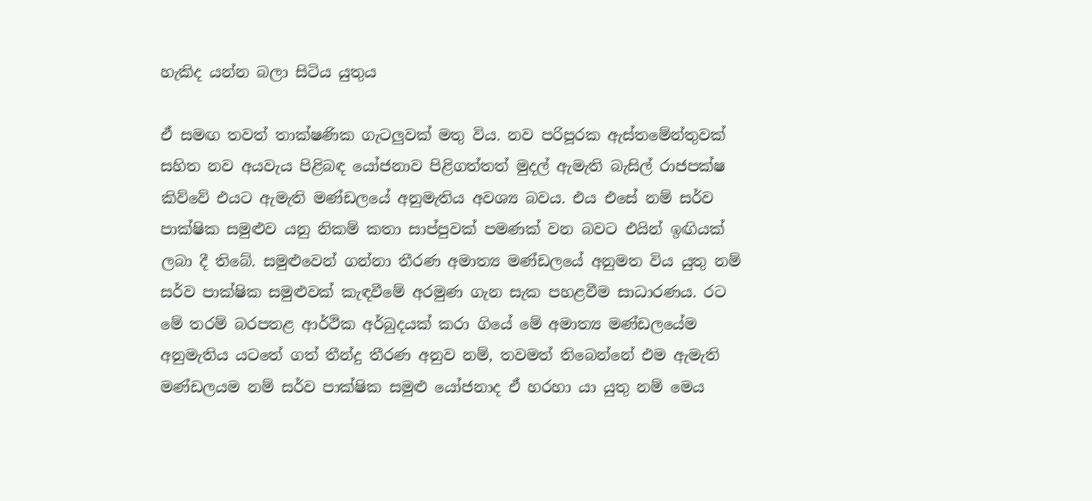හැකිද යන්න බලා සිටිය යුතුය

ඒ සමඟ තවත් තාක්ෂණික ගැටලුවක් මතු විය. නව පරිපූරක ඇස්තමේන්තුවක් සහිත නව අයවැය පිළිබඳ යෝජනාව පිළිගත්තත් මුදල් ඇමැති බැසිල් රාජපක්ෂ කිව්වේ එයට ඇමැති මණ්ඩලයේ අනුමැතිය අවශ්‍ය බවය. එය එසේ නම් සර්ව පාක්ෂික සමුළුව යනු නිකම් කතා සාප්පුවක් පමණක් වන බවට එයින් ඉඟියක් ලබා දී තිබේ. සමුළුවෙන් ගන්නා තීරණ අමාත්‍ය මණ්ඩලයේ අනුමත විය යුතු නම් සර්ව පාක්ෂික සමුළුවක් කැඳවීමේ අරමුණ ගැන සැක පහළවීම සාධාරණය. රට මේ තරම් බරපතළ ආර්ථික අර්බුදයක් කරා ගියේ මේ අමාත්‍ය මණ්ඩලයේම අනුමැතිය යටතේ ගත් තීන්දු තීරණ අනුව නම්, තවමත් තිබෙන්නේ එම ඇමැති මණ්ඩලයම නම් සර්ව පාක්ෂික සමුළු යෝජනාද ඒ හරහා යා යුතු නම් මෙය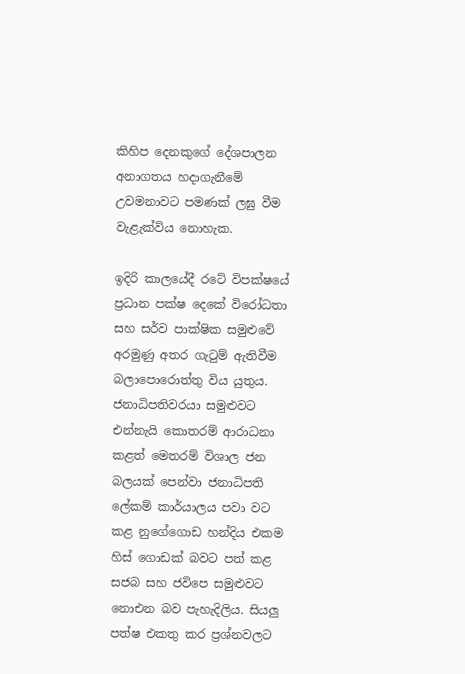කිහිප දෙනකුගේ දේශපාලන අනාගතය හදාගැනීමේ උවමනාවට පමණක් ලඝු වීම වැළැක්විය නොහැක.

ඉදිරි කාලයේදී රටේ විපක්ෂයේ ප්‍රධාන පක්ෂ දෙකේ විරෝධතා සහ සර්ව පාක්ෂික සමුළුවේ අරමුණු අතර ගැටුම් ඇතිවීම බලාපොරොත්තු විය යුතුය. ජනාධිපතිවරයා සමුළුවට එන්නැයි කොතරම් ආරාධනා කළත් මෙතරම් විශාල ජන බලයක් පෙන්වා ජනාධිපති ලේකම් කාර්යාලය පවා වට කළ නුගේගොඩ හන්දිය එකම හිස් ගොඩක් බවට පත් කළ සජබ සහ ජවිපෙ සමුළුවට නොඑන බව පැහැදිලිය. සියලු පත්ෂ එකතු කර ප්‍රශ්නවලට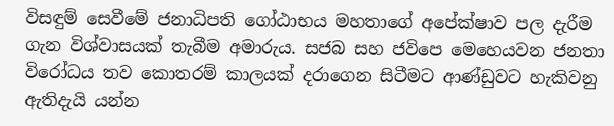විසඳුම් සෙවීමේ ජනාධිපති ගෝඨාභය මහතාගේ අපේක්ෂාව පල දැරීම ගැන විශ්වාසයක් තැබීම අමාරුය. සජබ සහ ජවිපෙ මෙහෙයවන ජනතා විරෝධය තව කොතරම් කාලයක් දරාගෙන සිටීමට ආණ්ඩුවට හැකිවනු ඇතිදැයි යන්න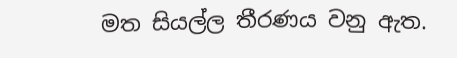මත සියල්ල තීරණය වනු ඇත.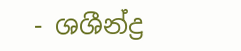- ශශීන්ද්‍ර